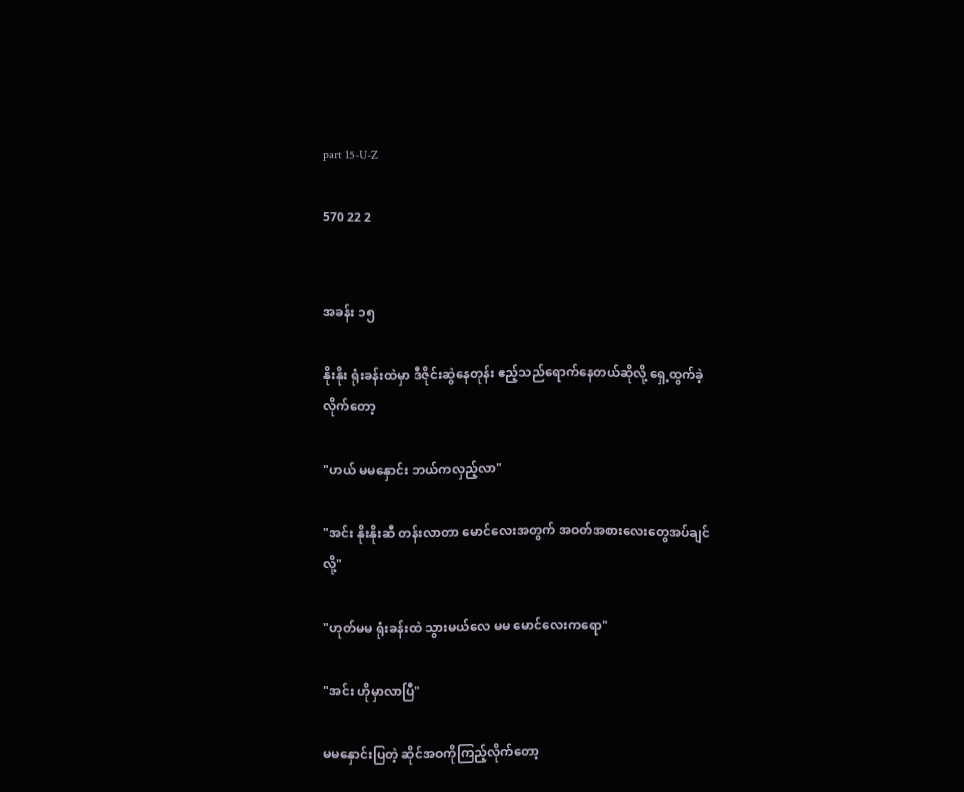part 15-U-Z

570 22 2


အခန်း ၁၅

နိုးနိုး ရုံးခန်းထဲမှာ ဒီဇိုင်းဆွဲနေတုန်း ဧည့်သည်ရောက်နေတယ်ဆိုလို့ ရှေ့ထွက်ခဲ့လိုက်တော့

"ဟယ် မမနှောင်း ဘယ်ကလှည့်လာ"

"အင်း နိုးနိုးဆီ တန်းလာတာ မောင်လေးအတွက် အဝတ်အစားလေးတွေအပ်ချင်လို့"

"ဟုတ်မမ ရုံးခန်းထဲ သွားမယ်လေ မမ မောင်လေးကရော"

"အင်း ဟိုမှာလာပြီ"

မမနှောင်းပြတဲ့ ဆိုင်အဝကိုကြည့်လိုက်တော့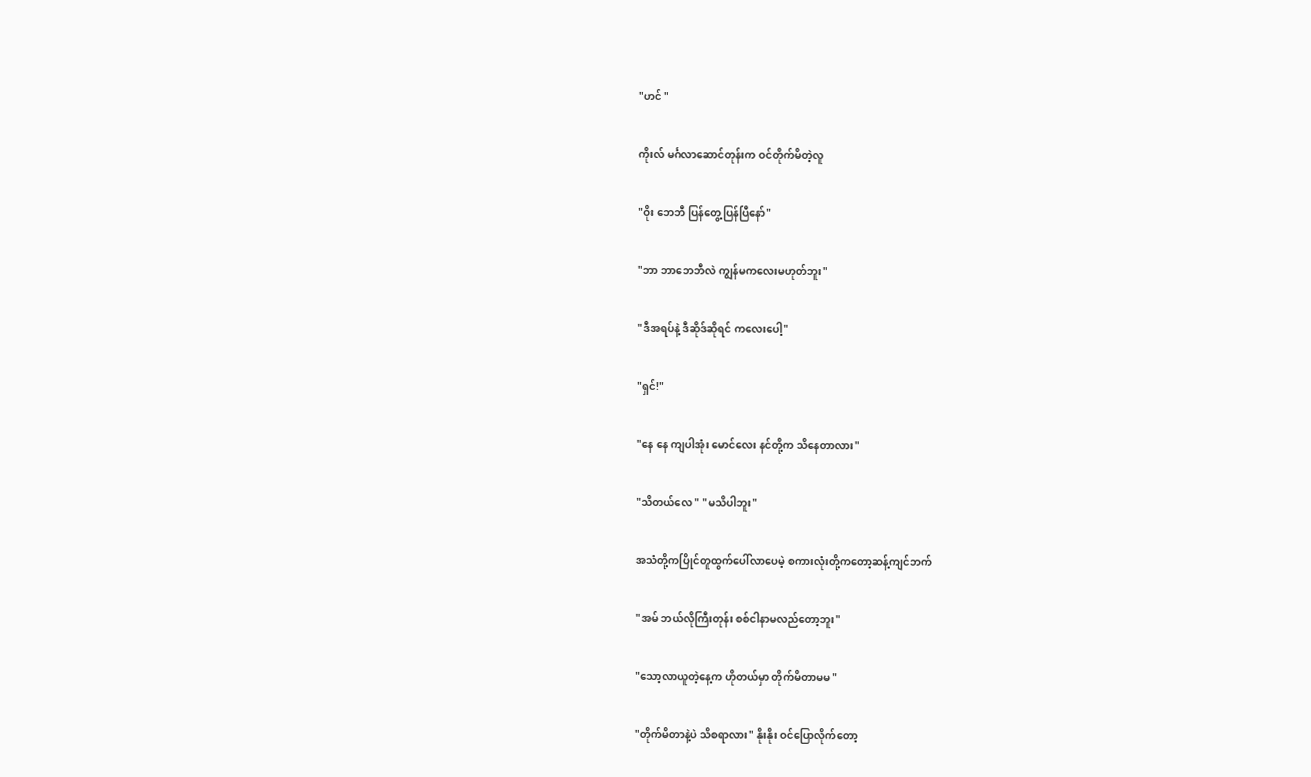"ဟင် "

ကိုးလ် မင်္ဂလာဆောင်တုန်းက ဝင်တိုက်မိတဲ့လူ

"ဝိုး ဘေဘီ ပြန်တွေ့ပြန်ပြီနော်"

"ဘာ ဘာဘေဘီလဲ ကျွန်မကလေးမဟုတ်ဘူး"

"ဒီအရပ်နဲ့ ဒီဆိုဒ်ဆိုရင် ကလေးပေါ့"

"ရှင်!"

"နေ နေ ကျပါအုံး မောင်လေး နင်တို့က သိနေတာလား"

"သိတယ်လေ " "မသိပါဘူး"

အသံတို့ကပြိုင်တူထွက်ပေါ်လာပေမဲ့ စကားလုံးတို့ကတော့ဆန့်ကျင်ဘက်

"အမ် ဘယ်လိုကြီးတုန်း စစ်ငါနာမလည်တော့ဘူး"

"သော့လာယူတဲ့နေ့က ဟိုတယ်မှာ တိုက်မိတာမမ "

"တိုက်မိတာနဲ့ပဲ သိစရာလား" နိုးနိုး ဝင်ပြောလိုက်တော့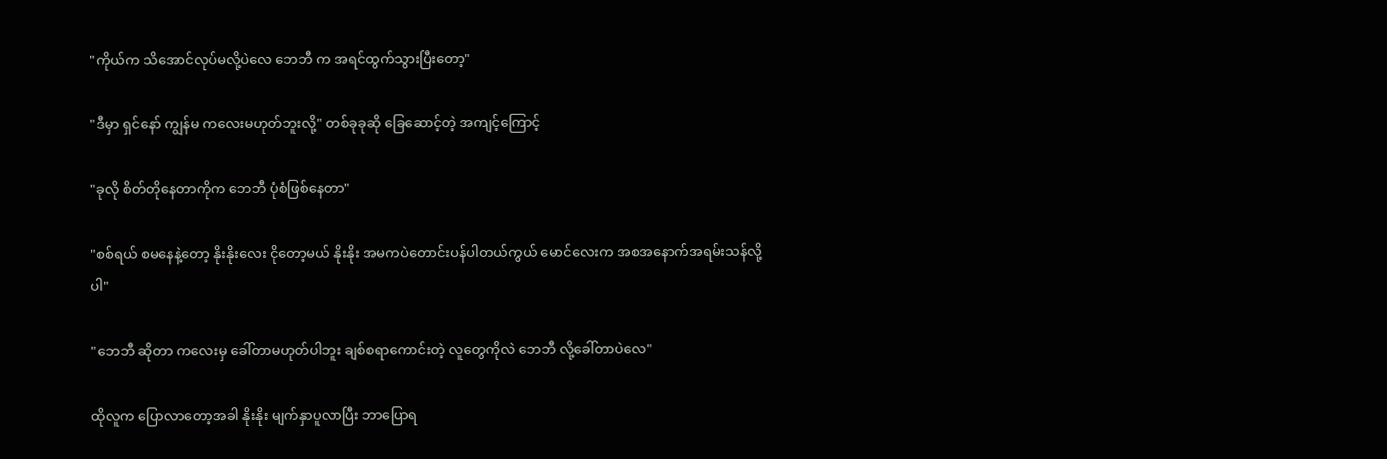"ကိုယ်က သိအောင်လုပ်မလို့ပဲလေ ဘေဘီ က အရင်ထွက်သွားပြီးတော့"

"ဒီမှာ ရှင်နော် ကျွန်မ ကလေးမဟုတ်ဘူးလို့" တစ်ခုခုဆို ခြေဆောင့်တဲ့ အကျင့်ကြောင့်

"ခုလို စိတ်တိုနေတာကိုက ဘေဘီ ပုံစံဖြစ်နေတာ"

"စစ်ရယ် စမနေနဲ့တော့ နိုးနိုးလေး ငိုတော့မယ် နိုးနိုး အမကပဲတောင်းပန်ပါတယ်ကွယ် မောင်လေးက အစအနောက်အရမ်းသန်လို့ပါ"

"ဘေဘီ ဆိုတာ ကလေးမှ ခေါ်တာမဟုတ်ပါဘူး ချစ်စရာကောင်းတဲ့ လူတွေကိုလဲ ဘေဘီ လို့ခေါ်တာပဲလေ"

ထိုလူက ပြောလာတော့အခါ နိုးနိုး မျက်နှာပူလာပြီး ဘာပြောရ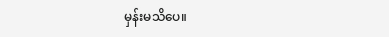မှန်းမသိပေ။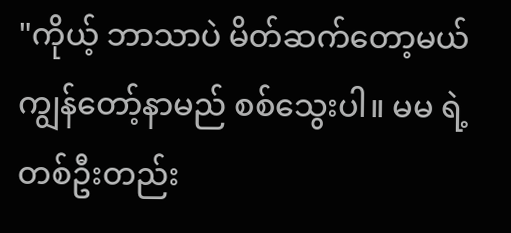"ကိုယ့် ဘာသာပဲ မိတ်ဆက်တော့မယ် ကျွန်တော့်နာမည် စစ်သွေးပါ။ မမ ရဲ့ တစ်ဦးတည်း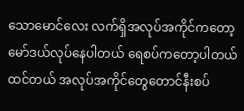သောမောင်လေး လက်ရှိအလုပ်အကိုင်ကတော့ မော်ဒယ်လုပ်နေပါတယ် ရေစပ်ကတော့ပါတယ်ထင်တယ် အလုပ်အကိုင်တွေတောင်နီးစပ်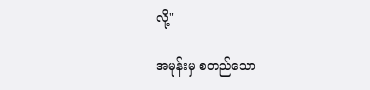လို့"

အမုန်းမှ စတည်သော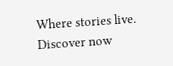Where stories live. Discover now